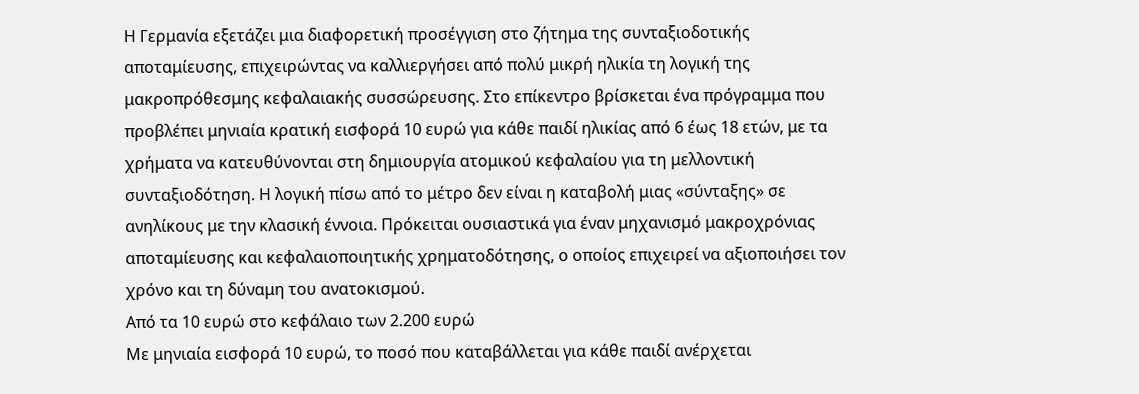Η Γερμανία εξετάζει μια διαφορετική προσέγγιση στο ζήτημα της συνταξιοδοτικής αποταμίευσης, επιχειρώντας να καλλιεργήσει από πολύ μικρή ηλικία τη λογική της μακροπρόθεσμης κεφαλαιακής συσσώρευσης. Στο επίκεντρο βρίσκεται ένα πρόγραμμα που προβλέπει μηνιαία κρατική εισφορά 10 ευρώ για κάθε παιδί ηλικίας από 6 έως 18 ετών, με τα χρήματα να κατευθύνονται στη δημιουργία ατομικού κεφαλαίου για τη μελλοντική συνταξιοδότηση. Η λογική πίσω από το μέτρο δεν είναι η καταβολή μιας «σύνταξης» σε ανηλίκους με την κλασική έννοια. Πρόκειται ουσιαστικά για έναν μηχανισμό μακροχρόνιας αποταμίευσης και κεφαλαιοποιητικής χρηματοδότησης, ο οποίος επιχειρεί να αξιοποιήσει τον χρόνο και τη δύναμη του ανατοκισμού.
Από τα 10 ευρώ στο κεφάλαιο των 2.200 ευρώ
Με μηνιαία εισφορά 10 ευρώ, το ποσό που καταβάλλεται για κάθε παιδί ανέρχεται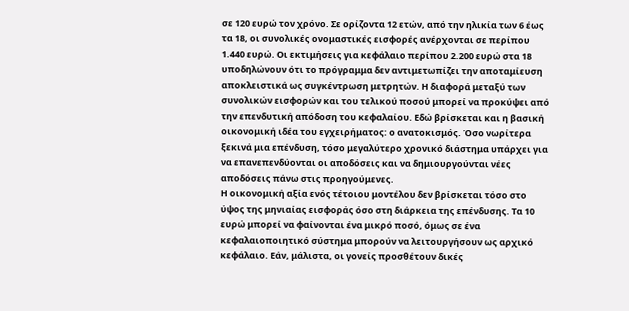σε 120 ευρώ τον χρόνο. Σε ορίζοντα 12 ετών, από την ηλικία των 6 έως τα 18, οι συνολικές ονομαστικές εισφορές ανέρχονται σε περίπου 1.440 ευρώ. Οι εκτιμήσεις για κεφάλαιο περίπου 2.200 ευρώ στα 18 υποδηλώνουν ότι το πρόγραμμα δεν αντιμετωπίζει την αποταμίευση αποκλειστικά ως συγκέντρωση μετρητών. Η διαφορά μεταξύ των συνολικών εισφορών και του τελικού ποσού μπορεί να προκύψει από την επενδυτική απόδοση του κεφαλαίου. Εδώ βρίσκεται και η βασική οικονομική ιδέα του εγχειρήματος: ο ανατοκισμός. Όσο νωρίτερα ξεκινά μια επένδυση, τόσο μεγαλύτερο χρονικό διάστημα υπάρχει για να επανεπενδύονται οι αποδόσεις και να δημιουργούνται νέες αποδόσεις πάνω στις προηγούμενες.
Η οικονομική αξία ενός τέτοιου μοντέλου δεν βρίσκεται τόσο στο ύψος της μηνιαίας εισφοράς όσο στη διάρκεια της επένδυσης. Τα 10 ευρώ μπορεί να φαίνονται ένα μικρό ποσό, όμως σε ένα κεφαλαιοποιητικό σύστημα μπορούν να λειτουργήσουν ως αρχικό κεφάλαιο. Εάν, μάλιστα, οι γονείς προσθέτουν δικές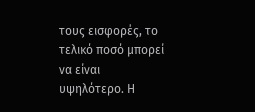τους εισφορές, το τελικό ποσό μπορεί να είναι υψηλότερο. Η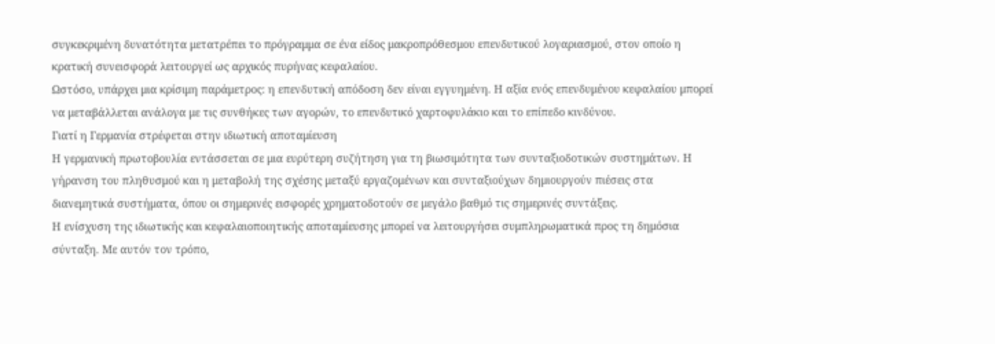συγκεκριμένη δυνατότητα μετατρέπει το πρόγραμμα σε ένα είδος μακροπρόθεσμου επενδυτικού λογαριασμού, στον οποίο η κρατική συνεισφορά λειτουργεί ως αρχικός πυρήνας κεφαλαίου.
Ωστόσο, υπάρχει μια κρίσιμη παράμετρος: η επενδυτική απόδοση δεν είναι εγγυημένη. Η αξία ενός επενδυμένου κεφαλαίου μπορεί να μεταβάλλεται ανάλογα με τις συνθήκες των αγορών, το επενδυτικό χαρτοφυλάκιο και το επίπεδο κινδύνου.
Γιατί η Γερμανία στρέφεται στην ιδιωτική αποταμίευση
Η γερμανική πρωτοβουλία εντάσσεται σε μια ευρύτερη συζήτηση για τη βιωσιμότητα των συνταξιοδοτικών συστημάτων. Η γήρανση του πληθυσμού και η μεταβολή της σχέσης μεταξύ εργαζομένων και συνταξιούχων δημιουργούν πιέσεις στα διανεμητικά συστήματα, όπου οι σημερινές εισφορές χρηματοδοτούν σε μεγάλο βαθμό τις σημερινές συντάξεις.
Η ενίσχυση της ιδιωτικής και κεφαλαιοποιητικής αποταμίευσης μπορεί να λειτουργήσει συμπληρωματικά προς τη δημόσια σύνταξη. Με αυτόν τον τρόπο,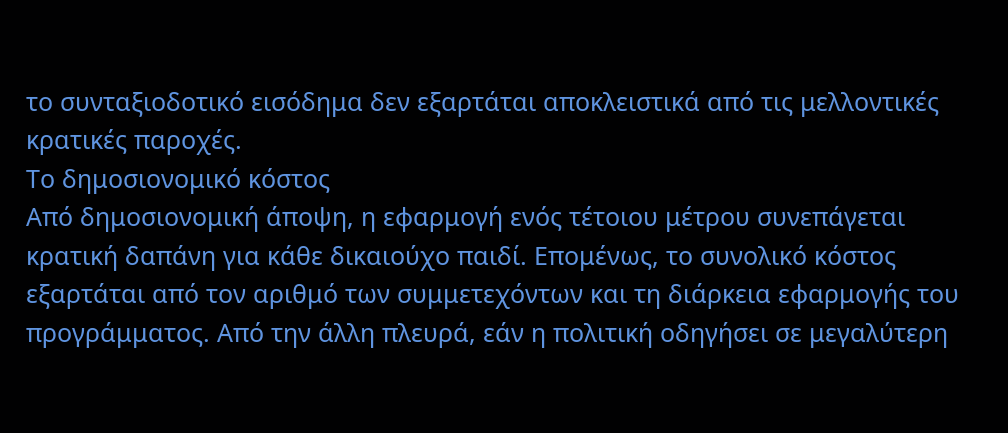το συνταξιοδοτικό εισόδημα δεν εξαρτάται αποκλειστικά από τις μελλοντικές κρατικές παροχές.
Το δημοσιονομικό κόστος
Από δημοσιονομική άποψη, η εφαρμογή ενός τέτοιου μέτρου συνεπάγεται κρατική δαπάνη για κάθε δικαιούχο παιδί. Επομένως, το συνολικό κόστος εξαρτάται από τον αριθμό των συμμετεχόντων και τη διάρκεια εφαρμογής του προγράμματος. Από την άλλη πλευρά, εάν η πολιτική οδηγήσει σε μεγαλύτερη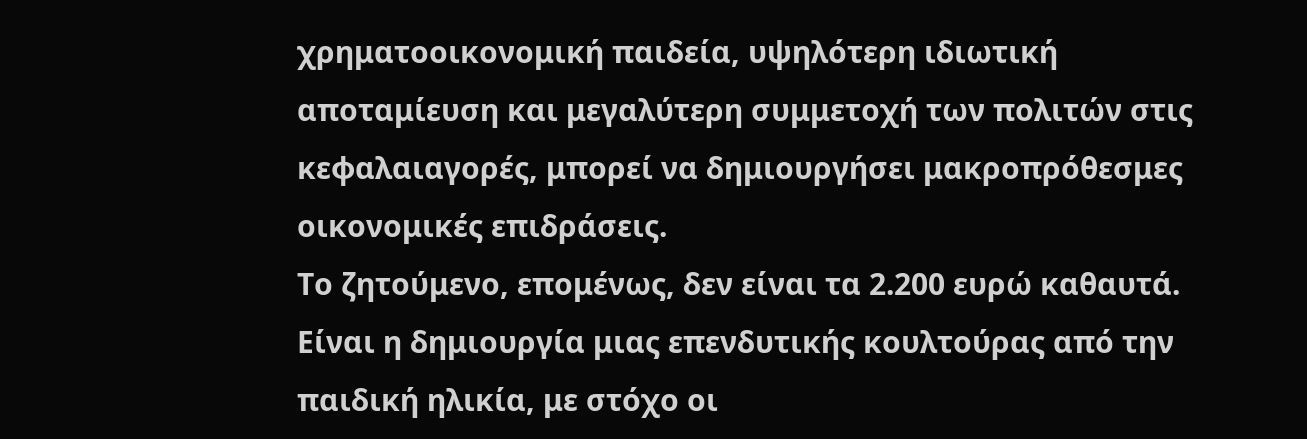χρηματοοικονομική παιδεία, υψηλότερη ιδιωτική αποταμίευση και μεγαλύτερη συμμετοχή των πολιτών στις κεφαλαιαγορές, μπορεί να δημιουργήσει μακροπρόθεσμες οικονομικές επιδράσεις.
Το ζητούμενο, επομένως, δεν είναι τα 2.200 ευρώ καθαυτά. Είναι η δημιουργία μιας επενδυτικής κουλτούρας από την παιδική ηλικία, με στόχο οι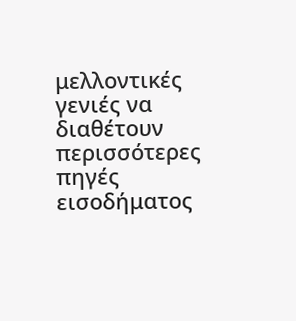μελλοντικές γενιές να διαθέτουν περισσότερες πηγές εισοδήματος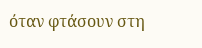όταν φτάσουν στη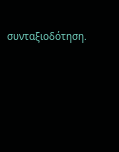συνταξιοδότηση.